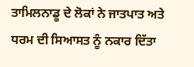ਤਾਮਿਲਨਾਡੂ ਦੇ ਲੋਕਾਂ ਨੇ ਜਾਤਪਾਤ ਅਤੇ ਧਰਮ ਦੀ ਸਿਆਸਤ ਨੂੰ ਨਕਾਰ ਦਿੱਤਾ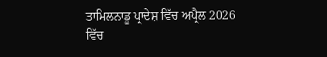ਤਾਮਿਲਨਾਡੂ ਪ੍ਰਾਦੇਸ਼ ਵਿੱਚ ਅਪ੍ਰੈਲ 2026 ਵਿੱਚ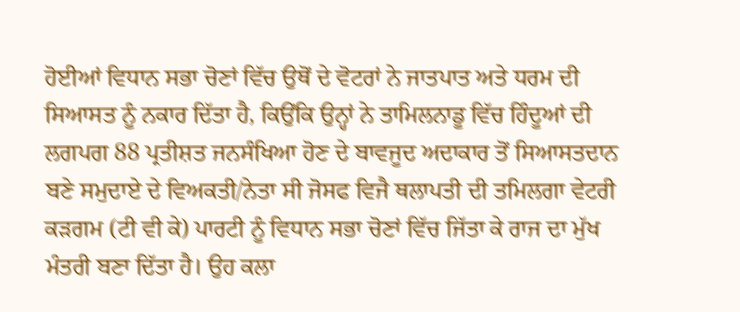ਹੋਈਆਂ ਵਿਧਾਨ ਸਭਾ ਚੋਣਾਂ ਵਿੱਚ ਉਥੋਂ ਦੇ ਵੋਟਰਾਂ ਨੇ ਜਾਤਪਾਤ ਅਤੇ ਧਰਮ ਦੀ ਸਿਆਸਤ ਨੂੰ ਨਕਾਰ ਦਿੱਤਾ ਹੈ, ਕਿਉਂਕਿ ਉਨ੍ਹਾਂ ਨੇ ਤਾਮਿਲਨਾਡੂ ਵਿੱਚ ਹਿੰਦੂਆਂ ਦੀ ਲਗਪਗ 88 ਪ੍ਰਤੀਸ਼ਤ ਜਨਸੰਖਿਆ ਹੋਣ ਦੇ ਬਾਵਜੂਦ ਅਦਾਕਾਰ ਤੋਂ ਸਿਆਸਤਦਾਨ ਬਣੇ ਸਮੁਦਾਏ ਦੇ ਵਿਅਕਤੀ/ਨੇਤਾ ਸੀ ਜੋਸਫ ਵਿਜੈ ਥਲਾਪਤੀ ਦੀ ਤਮਿਲਗਾ ਵੇਟਰੀ ਕੜਗਮ (ਟੀ ਵੀ ਕੇ) ਪਾਰਟੀ ਨੂੰ ਵਿਧਾਨ ਸਭਾ ਚੋਣਾਂ ਵਿੱਚ ਜਿੱਤਾ ਕੇ ਰਾਜ ਦਾ ਮੁੱਖ ਮੰਤਰੀ ਬਣਾ ਦਿੱਤਾ ਹੈ। ਉਹ ਕਲਾ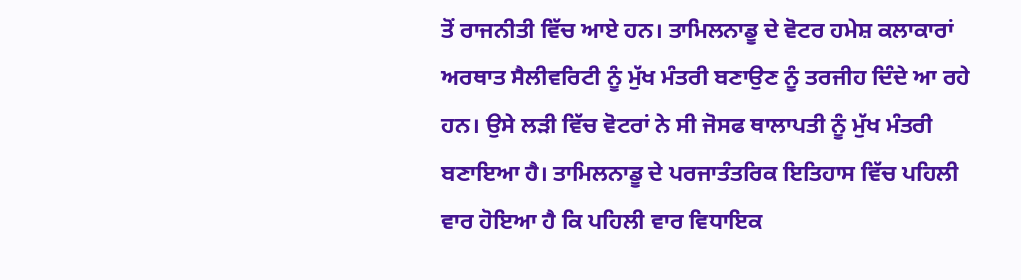ਤੋਂ ਰਾਜਨੀਤੀ ਵਿੱਚ ਆਏ ਹਨ। ਤਾਮਿਲਨਾਡੂ ਦੇ ਵੋਟਰ ਹਮੇਸ਼ ਕਲਾਕਾਰਾਂ ਅਰਥਾਤ ਸੈਲੀਵਰਿਟੀ ਨੂੰ ਮੁੱਖ ਮੰਤਰੀ ਬਣਾਉਣ ਨੂੰ ਤਰਜੀਹ ਦਿੰਦੇ ਆ ਰਹੇ ਹਨ। ਉਸੇ ਲੜੀ ਵਿੱਚ ਵੋਟਰਾਂ ਨੇ ਸੀ ਜੋਸਫ ਥਾਲਾਪਤੀ ਨੂੰ ਮੁੱਖ ਮੰਤਰੀ ਬਣਾਇਆ ਹੈ। ਤਾਮਿਲਨਾਡੂ ਦੇ ਪਰਜਾਤੰਤਰਿਕ ਇਤਿਹਾਸ ਵਿੱਚ ਪਹਿਲੀ ਵਾਰ ਹੋਇਆ ਹੈ ਕਿ ਪਹਿਲੀ ਵਾਰ ਵਿਧਾਇਕ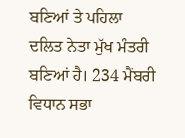ਬਣਿਆਂ ਤੇ ਪਹਿਲਾ ਦਲਿਤ ਨੇਤਾ ਮੁੱਖ ਮੰਤਰੀ ਬਣਿਆਂ ਹੈ। 234 ਮੈਂਬਰੀ ਵਿਧਾਨ ਸਭਾ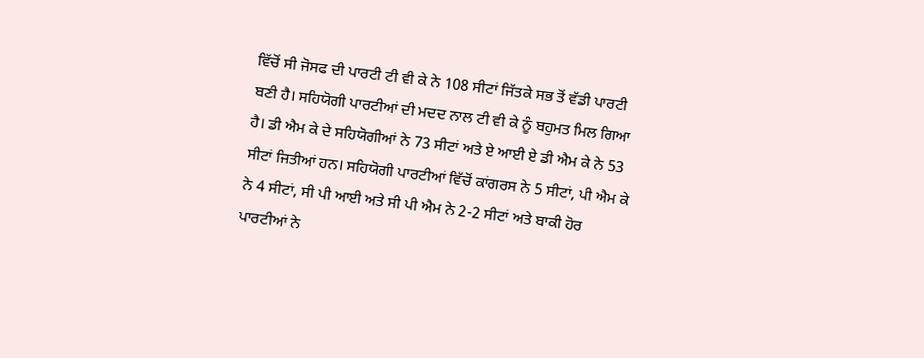ਵਿੱਚੋਂ ਸੀ ਜੋਸਫ ਦੀ ਪਾਰਟੀ ਟੀ ਵੀ ਕੇ ਨੇ 108 ਸੀਟਾਂ ਜਿੱਤਕੇ ਸਭ ਤੋਂ ਵੱਡੀ ਪਾਰਟੀ ਬਣੀ ਹੈ। ਸਹਿਯੋਗੀ ਪਾਰਟੀਆਂ ਦੀ ਮਦਦ ਨਾਲ ਟੀ ਵੀ ਕੇ ਨੂੰ ਬਹੁਮਤ ਮਿਲ ਗਿਆ ਹੈ। ਡੀ ਐਮ ਕੇ ਦੇ ਸਹਿਯੋਗੀਆਂ ਨੇ 73 ਸੀਟਾਂ ਅਤੇ ਏ ਆਈ ਏ ਡੀ ਐਮ ਕੇ ਨੇ 53 ਸੀਟਾਂ ਜਿਤੀਆਂ ਹਨ। ਸਹਿਯੋਗੀ ਪਾਰਟੀਆਂ ਵਿੱਚੋਂ ਕਾਂਗਰਸ ਨੇ 5 ਸੀਟਾਂ, ਪੀ ਐਮ ਕੇ ਨੇ 4 ਸੀਟਾਂ, ਸੀ ਪੀ ਆਈ ਅਤੇ ਸੀ ਪੀ ਐਮ ਨੇ 2-2 ਸੀਟਾਂ ਅਤੇ ਬਾਕੀ ਹੋਰ ਪਾਰਟੀਆਂ ਨੇ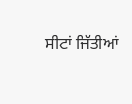ਸੀਟਾਂ ਜਿੱਤੀਆਂ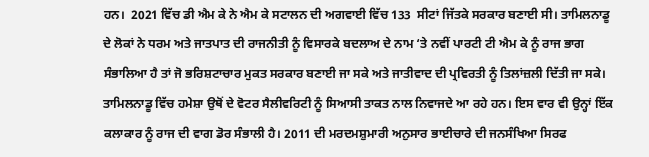ਹਨ।  2021 ਵਿੱਚ ਡੀ ਐਮ ਕੇ ਨੇ ਐਮ ਕੇ ਸਟਾਲਨ ਦੀ ਅਗਵਾਈ ਵਿੱਚ 133  ਸੀਟਾਂ ਜਿੱਤਕੇ ਸਰਕਾਰ ਬਣਾਈ ਸੀ। ਤਾਮਿਲਨਾਡੂ ਦੇ ਲੋਕਾਂ ਨੇ ਧਰਮ ਅਤੇ ਜਾਤਪਾਤ ਦੀ ਰਾਜਨੀਤੀ ਨੂੰ ਵਿਸਾਰਕੇ ਬਦਲਾਅ ਦੇ ਨਾਮ ‘ਤੇ ਨਵੀਂ ਪਾਰਟੀ ਟੀ ਐਮ ਕੇ ਨੂੰ ਰਾਜ ਭਾਗ ਸੰਭਾਲਿਆ ਹੈ ਤਾਂ ਜੋ ਭਰਿਸ਼ਟਾਚਾਰ ਮੁਕਤ ਸਰਕਾਰ ਬਣਾਈ ਜਾ ਸਕੇ ਅਤੇ ਜਾਤੀਵਾਦ ਦੀ ਪ੍ਰਵਿਰਤੀ ਨੂੰ ਤਿਲਾਂਜ਼ਲੀ ਦਿੱਤੀ ਜਾ ਸਕੇ। ਤਾਮਿਲਨਾਡੂ ਵਿੱਚ ਹਮੇਸ਼ਾ ਉਥੋਂ ਦੇ ਵੋਟਰ ਸੈਲੀਵਰਿਟੀ ਨੂੰ ਸਿਆਸੀ ਤਾਕਤ ਨਾਲ ਨਿਵਾਜਦੇ ਆ ਰਹੇ ਹਨ। ਇਸ ਵਾਰ ਵੀ ਉਨ੍ਹਾਂ ਇੱਕ ਕਲਾਕਾਰ ਨੂੰ ਰਾਜ ਦੀ ਵਾਗ ਡੋਰ ਸੰਭਾਲੀ ਹੈ। 2011 ਦੀ ਮਰਦਮਸ਼ੁਮਾਰੀ ਅਨੁਸਾਰ ਭਾਈਚਾਰੇ ਦੀ ਜਨਸੰਖਿਆ ਸਿਰਫ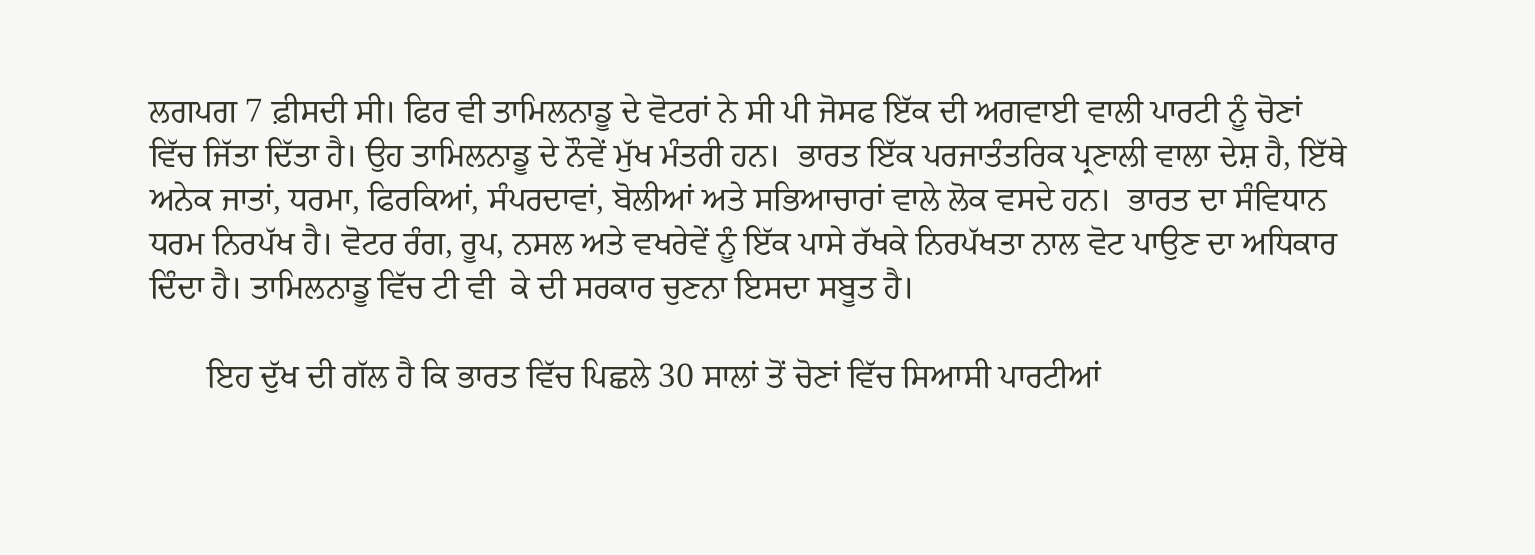ਲਗਪਗ 7 ਫ਼ੀਸਦੀ ਸੀ। ਫਿਰ ਵੀ ਤਾਮਿਲਨਾਡੂ ਦੇ ਵੋਟਰਾਂ ਨੇ ਸੀ ਪੀ ਜੋਸਫ ਇੱਕ ਦੀ ਅਗਵਾਈ ਵਾਲੀ ਪਾਰਟੀ ਨੂੰ ਚੋਣਾਂ ਵਿੱਚ ਜਿੱਤਾ ਦਿੱਤਾ ਹੈ। ਉਹ ਤਾਮਿਲਨਾਡੂ ਦੇ ਨੌਵੇਂ ਮੁੱਖ ਮੰਤਰੀ ਹਨ।  ਭਾਰਤ ਇੱਕ ਪਰਜਾਤੰਤਰਿਕ ਪ੍ਰਣਾਲੀ ਵਾਲਾ ਦੇਸ਼ ਹੈ, ਇੱਥੇ ਅਨੇਕ ਜਾਤਾਂ, ਧਰਮਾ, ਫਿਰਕਿਆਂ, ਸੰਪਰਦਾਵਾਂ, ਬੋਲੀਆਂ ਅਤੇ ਸਭਿਆਚਾਰਾਂ ਵਾਲੇ ਲੋਕ ਵਸਦੇ ਹਨ।  ਭਾਰਤ ਦਾ ਸੰਵਿਧਾਨ ਧਰਮ ਨਿਰਪੱਖ ਹੈ। ਵੋਟਰ ਰੰਗ, ਰੂਪ, ਨਸਲ ਅਤੇ ਵਖਰੇਵੇਂ ਨੂੰ ਇੱਕ ਪਾਸੇ ਰੱਖਕੇ ਨਿਰਪੱਖਤਾ ਨਾਲ ਵੋਟ ਪਾਉਣ ਦਾ ਅਧਿਕਾਰ ਦਿੰਦਾ ਹੈ। ਤਾਮਿਲਨਾਡੂ ਵਿੱਚ ਟੀ ਵੀ  ਕੇ ਦੀ ਸਰਕਾਰ ਚੁਣਨਾ ਇਸਦਾ ਸਬੂਤ ਹੈ।

       ਇਹ ਦੁੱਖ ਦੀ ਗੱਲ ਹੈ ਕਿ ਭਾਰਤ ਵਿੱਚ ਪਿਛਲੇ 30 ਸਾਲਾਂ ਤੋਂ ਚੋਣਾਂ ਵਿੱਚ ਸਿਆਸੀ ਪਾਰਟੀਆਂ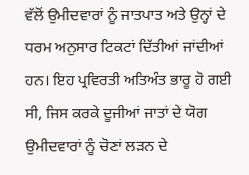ਵੱਲੋਂ ਉਮੀਦਵਾਰਾਂ ਨੂੰ ਜਾਤਪਾਤ ਅਤੇ ਉਨ੍ਹਾਂ ਦੇ ਧਰਮ ਅਨੁਸਾਰ ਟਿਕਟਾਂ ਦਿੱਤੀਆਂ ਜਾਂਦੀਆਂ ਹਨ। ਇਹ ਪ੍ਰਵਿਰਤੀ ਅਤਿਅੰਤ ਭਾਰੂ ਹੋ ਗਈ ਸੀ, ਜਿਸ ਕਰਕੇ ਦੂਜੀਆਂ ਜਾਤਾਂ ਦੇ ਯੋਗ ਉਮੀਦਵਾਰਾਂ ਨੂੰ ਚੋਣਾਂ ਲੜਨ ਦੇ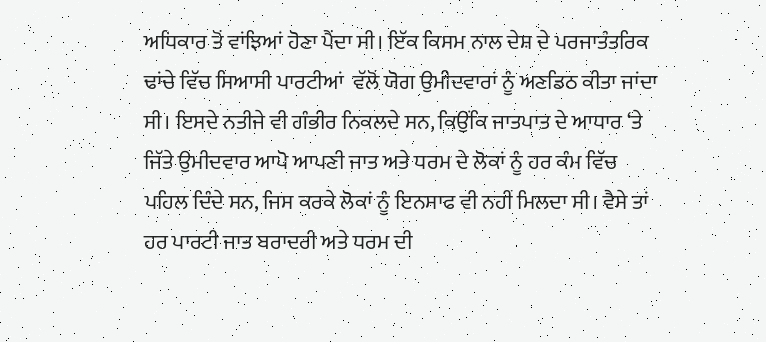ਅਧਿਕਾਰ ਤੋਂ ਵਾਂਝਿਆਂ ਹੋਣਾ ਪੈਂਦਾ ਸੀ। ਇੱਕ ਕਿਸਮ ਨਾਲ ਦੇਸ਼ ਦੇ ਪਰਜਾਤੰਤਰਿਕ ਢਾਂਚੇ ਵਿੱਚ ਸਿਆਸੀ ਪਾਰਟੀਆਂ  ਵੱਲੋਂ ਯੋਗ ਉਮੀਦਵਾਰਾਂ ਨੂੰ ਅਣਡਿਠ ਕੀਤਾ ਜਾਂਦਾ ਸੀ। ਇਸਦੇ ਨਤੀਜੇ ਵੀ ਗੰਭੀਰ ਨਿਕਲਦੇ ਸਨ, ਕਿਉਂਕਿ ਜਾਤਪਾਤ ਦੇ ਆਧਾਰ ‘ਤੇ ਜਿੱਤੇ ਉਮੀਦਵਾਰ ਆਪੋ ਆਪਣੀ ਜਾਤ ਅਤੇ ਧਰਮ ਦੇ ਲੋਕਾਂ ਨੂੰ ਹਰ ਕੰਮ ਵਿੱਚ ਪਹਿਲ ਦਿੰਦੇ ਸਨ, ਜਿਸ ਕਰਕੇ ਲੋਕਾਂ ਨੂੰ ਇਨਸਾਫ ਵੀ ਨਹੀਂ ਮਿਲਦਾ ਸੀ। ਵੈਸੇ ਤਾਂ ਹਰ ਪਾਰਟੀ ਜਾਤ ਬਰਾਦਰੀ ਅਤੇ ਧਰਮ ਦੀ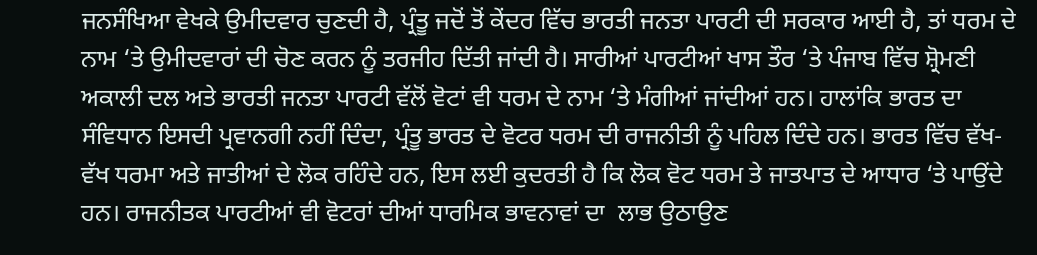ਜਨਸੰਖਿਆ ਵੇਖਕੇ ਉਮੀਦਵਾਰ ਚੁਣਦੀ ਹੈ, ਪ੍ਰੰਤੂ ਜਦੋਂ ਤੋਂ ਕੇਂਦਰ ਵਿੱਚ ਭਾਰਤੀ ਜਨਤਾ ਪਾਰਟੀ ਦੀ ਸਰਕਾਰ ਆਈ ਹੈ, ਤਾਂ ਧਰਮ ਦੇ ਨਾਮ ‘ਤੇ ਉਮੀਦਵਾਰਾਂ ਦੀ ਚੋਣ ਕਰਨ ਨੂੰ ਤਰਜੀਹ ਦਿੱਤੀ ਜਾਂਦੀ ਹੈ। ਸਾਰੀਆਂ ਪਾਰਟੀਆਂ ਖਾਸ ਤੌਰ ‘ਤੇ ਪੰਜਾਬ ਵਿੱਚ ਸ਼੍ਰੋਮਣੀ ਅਕਾਲੀ ਦਲ ਅਤੇ ਭਾਰਤੀ ਜਨਤਾ ਪਾਰਟੀ ਵੱਲੋਂ ਵੋਟਾਂ ਵੀ ਧਰਮ ਦੇ ਨਾਮ ‘ਤੇ ਮੰਗੀਆਂ ਜਾਂਦੀਆਂ ਹਨ। ਹਾਲਾਂਕਿ ਭਾਰਤ ਦਾ ਸੰਵਿਧਾਨ ਇਸਦੀ ਪ੍ਰਵਾਨਗੀ ਨਹੀਂ ਦਿੰਦਾ, ਪ੍ਰੰਤੂ ਭਾਰਤ ਦੇ ਵੋਟਰ ਧਰਮ ਦੀ ਰਾਜਨੀਤੀ ਨੂੰ ਪਹਿਲ ਦਿੰਦੇ ਹਨ। ਭਾਰਤ ਵਿੱਚ ਵੱਖ-ਵੱਖ ਧਰਮਾ ਅਤੇ ਜਾਤੀਆਂ ਦੇ ਲੋਕ ਰਹਿੰਦੇ ਹਨ, ਇਸ ਲਈ ਕੁਦਰਤੀ ਹੈ ਕਿ ਲੋਕ ਵੋਟ ਧਰਮ ਤੇ ਜਾਤਪਾਤ ਦੇ ਆਧਾਰ ‘ਤੇ ਪਾਉਂਦੇ ਹਨ। ਰਾਜਨੀਤਕ ਪਾਰਟੀਆਂ ਵੀ ਵੋਟਰਾਂ ਦੀਆਂ ਧਾਰਮਿਕ ਭਾਵਨਾਵਾਂ ਦਾ  ਲਾਭ ਉਠਾਉਣ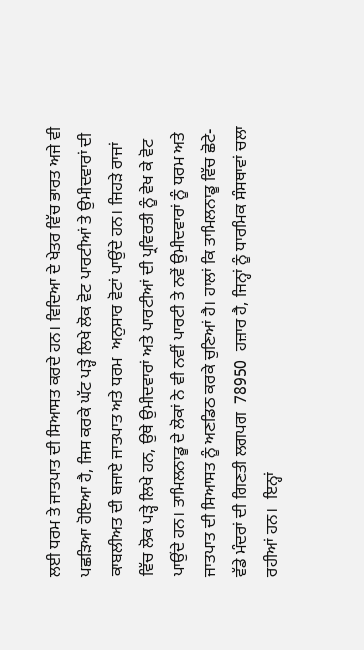ਲਈ ਧਰਮ ਤੇ ਜਾਤਪਾਤ ਦੀ ਸਿਆਸਤ ਕਰਦੇ ਹਨ। ਵਿਦਿਆ ਦੇ ਖੇਤਰ ਵਿੱਚ ਭਾਰਤ ਅਜੇ ਵੀ ਪਛੜਿਆ ਹੋਇਆ ਹੈ, ਜਿਸ ਕਰਕੇ ਘੱਟ ਪੜ੍ਹੇ ਲਿਖੇ ਲੋਕ ਵੋਟ ਪਾਰਟੀਆਂ ਤੇ ਉਮੀਦਵਾਰਾਂ ਦੀ  ਕਾਬਲੀਅਤ ਦੀ ਬਜਾਏ ਜਾਤਪਾਤ ਅਤੇ ਧਰਮ  ਅਨੁਸਾਰ ਵੋਟਾਂ ਪਾਉਂਦੇ ਹਨ। ਜਿਹੜੇ ਰਾਜਾਂ ਵਿੱਚ ਲੋਕ ਪੜ੍ਹੇ ਲਿਖੇ ਹਨ, ਉਥੇ ਉਮੀਦਵਾਰਾਂ ਅਤੇ ਪਾਰਟੀਆਂ ਦੀ ਪ੍ਰਵਿਰਤੀ ਨੂੰ ਵੇਖ ਕੇ ਵੋਟ ਪਾਉਂਦੇ ਹਨ। ਤਾਮਿਲਨਾਡੂ ਦੇ ਲੋਕਾਂ ਨੇ ਵੀ ਨਵੀਂ ਪਾਰਟੀ ਤੇ ਨਵੇਂ ਉਮੀਦਵਾਰਾਂ ਨੂੰ ਧਰਮ ਅਤੇ ਜਾਤਪਾਤ ਦੀ ਸਿਆਸਤ ਨੂੰ ਅਣਡਿਠ ਕਰਕੇ ਚੁਣਿਆਂ ਹੈ। ਹਾਲਾਂ ਕਿ ਤਾਮਿਲਨਾਡੂ ਵਿੱਚ ਛੋਟੇ-ਵੱਡੇ ਮੰਦਰਾਂ ਦੀ ਗਿਣਤੀ ਲਗਪਗ  78950  ਹਜ਼ਾਰ ਹੈ, ਜਿਨ੍ਹਾਂ ਨੂੰ ਧਾਰਮਿਕ ਸੰਸਥਾਵਾਂ ਚਲਾ ਰਹੀਆਂ ਹਨ।  ਇਨ੍ਹਾਂ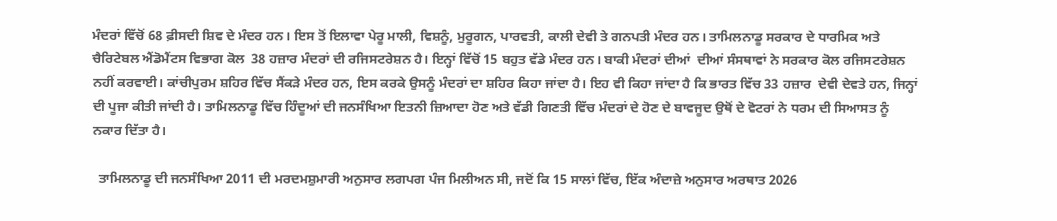ਮੰਦਰਾਂ ਵਿੱਚੋਂ 68 ਫ਼ੀਸਦੀ ਸ਼ਿਵ ਦੇ ਮੰਦਰ ਹਨ। ਇਸ ਤੋਂ ਇਲਾਵਾ ਪੇਰੂ ਮਾਲੀ, ਵਿਸ਼ਨੂੰ, ਮੁਰੂਗਨ, ਪਾਰਵਤੀ, ਕਾਲੀ ਦੇਵੀ ਤੇ ਗਨਪਤੀ ਮੰਦਰ ਹਨ। ਤਾਮਿਲਨਾਡੂ ਸਰਕਾਰ ਦੇ ਧਾਰਮਿਕ ਅਤੇ ਚੈਰਿਟੇਬਲ ਐਂਡੋਮੈਂਟਸ ਵਿਭਾਗ ਕੋਲ  38 ਹਜ਼ਾਰ ਮੰਦਰਾਂ ਦੀ ਰਜਿਸਟਰੇਸ਼ਨ ਹੈ। ਇਨ੍ਹਾਂ ਵਿੱਚੋਂ 15 ਬਹੁਤ ਵੱਡੇ ਮੰਦਰ ਹਨ। ਬਾਕੀ ਮੰਦਰਾਂ ਦੀਆਂ  ਦੀਆਂ ਸੰਸਥਾਵਾਂ ਨੇ ਸਰਕਾਰ ਕੋਲ ਰਜਿਸਟਰੇਸ਼ਨ ਨਹੀਂ ਕਰਵਾਈ। ਕਾਂਚੀਪੁਰਮ ਸ਼ਹਿਰ ਵਿੱਚ ਸੈਂਕੜੇ ਮੰਦਰ ਹਨ, ਇਸ ਕਰਕੇ ਉਸਨੂੰ ਮੰਦਰਾਂ ਦਾ ਸ਼ਹਿਰ ਕਿਹਾ ਜਾਂਦਾ ਹੈ। ਇਹ ਵੀ ਕਿਹਾ ਜਾਂਦਾ ਹੈ ਕਿ ਭਾਰਤ ਵਿੱਚ 33 ਹਜ਼ਾਰ  ਦੇਵੀ ਦੇਵਤੇ ਹਨ, ਜਿਨ੍ਹਾਂ ਦੀ ਪੂਜਾ ਕੀਤੀ ਜਾਂਦੀ ਹੈ। ਤਾਮਿਲਨਾਡੂ ਵਿੱਚ ਹਿੰਦੂਆਂ ਦੀ ਜਨਸੰਖਿਆ ਇਤਨੀ ਜ਼ਿਆਦਾ ਹੋਣ ਅਤੇ ਵੱਡੀ ਗਿਣਤੀ ਵਿੱਚ ਮੰਦਰਾਂ ਦੇ ਹੋਣ ਦੇ ਬਾਵਜੂਦ ਉਥੋਂ ਦੇ ਵੋਟਰਾਂ ਨੇ ਧਰਮ ਦੀ ਸਿਆਸਤ ਨੂੰ ਨਕਾਰ ਦਿੱਤਾ ਹੈ।

  ਤਾਮਿਲਨਾਡੂ ਦੀ ਜਨਸੰਖਿਆ 2011 ਦੀ ਮਰਦਮਸ਼ੁਮਾਰੀ ਅਨੁਸਾਰ ਲਗਪਗ ਪੰਜ ਮਿਲੀਅਨ ਸੀ, ਜਦੋਂ ਕਿ 15 ਸਾਲਾਂ ਵਿੱਚ, ਇੱਕ ਅੰਦਾਜ਼ੇ ਅਨੁਸਾਰ ਅਰਥਾਤ 2026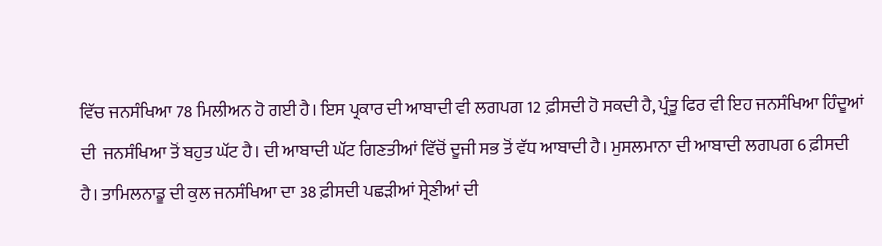ਵਿੱਚ ਜਨਸੰਖਿਆ 78 ਮਿਲੀਅਨ ਹੋ ਗਈ ਹੈ। ਇਸ ਪ੍ਰਕਾਰ ਦੀ ਆਬਾਦੀ ਵੀ ਲਗਪਗ 12 ਫ਼ੀਸਦੀ ਹੋ ਸਕਦੀ ਹੈ, ਪ੍ਰੰਤੂ ਫਿਰ ਵੀ ਇਹ ਜਨਸੰਖਿਆ ਹਿੰਦੂਆਂ ਦੀ  ਜਨਸੰਖਿਆ ਤੋਂ ਬਹੁਤ ਘੱਟ ਹੈ। ਦੀ ਆਬਾਦੀ ਘੱਟ ਗਿਣਤੀਆਂ ਵਿੱਚੋਂ ਦੂਜੀ ਸਭ ਤੋਂ ਵੱਧ ਆਬਾਦੀ ਹੈ। ਮੁਸਲਮਾਨਾ ਦੀ ਆਬਾਦੀ ਲਗਪਗ 6 ਫ਼ੀਸਦੀ ਹੈ। ਤਾਮਿਲਨਾਡੂ ਦੀ ਕੁਲ ਜਨਸੰਖਿਆ ਦਾ 38 ਫ਼ੀਸਦੀ ਪਛੜੀਆਂ ਸ੍ਰੇਣੀਆਂ ਦੀ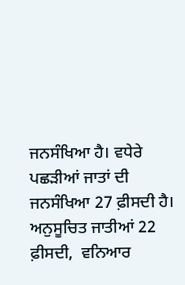ਜਨਸੰਖਿਆ ਹੈ। ਵਧੇਰੇ ਪਛੜੀਆਂ ਜਾਤਾਂ ਦੀ ਜਨਸੰਖਿਆ 27 ਫ਼ੀਸਦੀ ਹੈ। ਅਨੁਸੂਚਿਤ ਜਾਤੀਆਂ 22 ਫ਼ੀਸਦੀ,  ਵਨਿਆਰ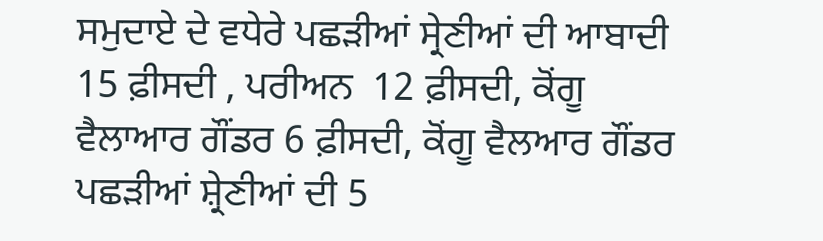ਸਮੁਦਾਏ ਦੇ ਵਧੇਰੇ ਪਛੜੀਆਂ ਸ੍ਰੇਣੀਆਂ ਦੀ ਆਬਾਦੀ 15 ਫ਼ੀਸਦੀ , ਪਰੀਅਨ  12 ਫ਼ੀਸਦੀ, ਕੋਂਗੂ ਵੈਲਾਆਰ ਗੌਂਡਰ 6 ਫ਼ੀਸਦੀ, ਕੋਂਗੂ ਵੈਲਆਰ ਗੌਂਡਰ ਪਛੜੀਆਂ ਸ਼੍ਰੇਣੀਆਂ ਦੀ 5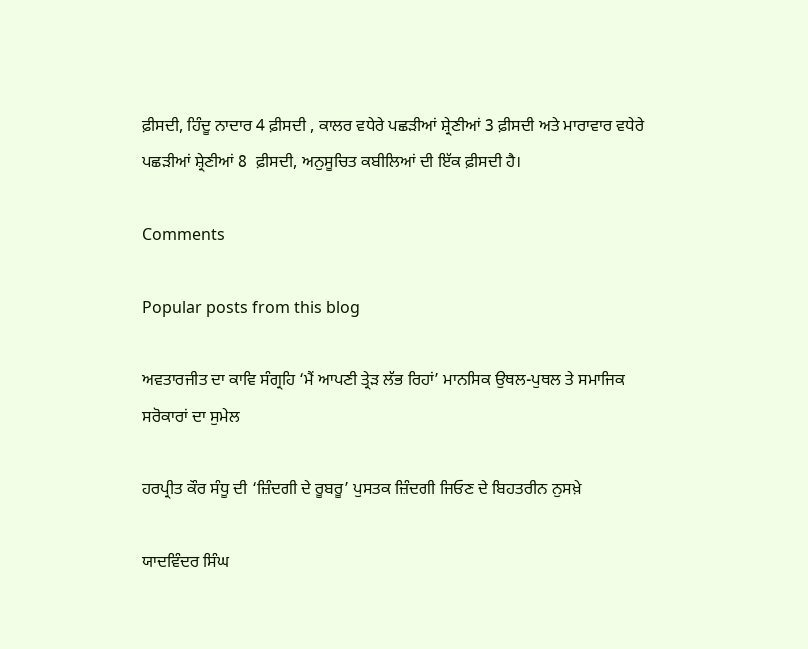ਫ਼ੀਸਦੀ, ਹਿੰਦੂ ਨਾਦਾਰ 4 ਫ਼ੀਸਦੀ , ਕਾਲਰ ਵਧੇਰੇ ਪਛੜੀਆਂ ਸ਼੍ਰੇਣੀਆਂ 3 ਫ਼ੀਸਦੀ ਅਤੇ ਮਾਰਾਵਾਰ ਵਧੇਰੇ ਪਛੜੀਆਂ ਸ਼੍ਰੇਣੀਆਂ 8  ਫ਼ੀਸਦੀ, ਅਨੁਸੂਚਿਤ ਕਬੀਲਿਆਂ ਦੀ ਇੱਕ ਫ਼ੀਸਦੀ ਹੈ।

Comments

Popular posts from this blog

ਅਵਤਾਰਜੀਤ ਦਾ ਕਾਵਿ ਸੰਗ੍ਰਹਿ ‘ਮੈਂ ਆਪਣੀ ਤ੍ਰੇੜ ਲੱਭ ਰਿਹਾਂ’ ਮਾਨਸਿਕ ਉਥਲ-ਪੁਥਲ ਤੇ ਸਮਾਜਿਕ ਸਰੋਕਾਰਾਂ ਦਾ ਸੁਮੇਲ

ਹਰਪ੍ਰੀਤ ਕੌਰ ਸੰਧੂ ਦੀ ‘ਜ਼ਿੰਦਗੀ ਦੇ ਰੂਬਰੂ’ ਪੁਸਤਕ ਜ਼ਿੰਦਗੀ ਜਿਓਣ ਦੇ ਬਿਹਤਰੀਨ ਨੁਸਖ਼ੇ

ਯਾਦਵਿੰਦਰ ਸਿੰਘ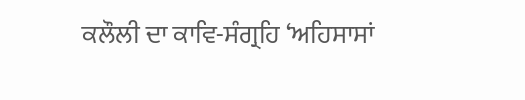ਕਲੌਲੀ ਦਾ ਕਾਵਿ-ਸੰਗ੍ਰਹਿ ‘ਅਹਿਸਾਸਾਂ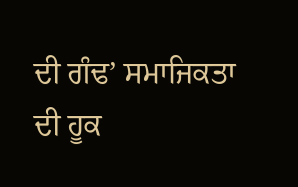ਦੀ ਗੰਢ’ ਸਮਾਜਿਕਤਾ ਦੀ ਹੂਕ